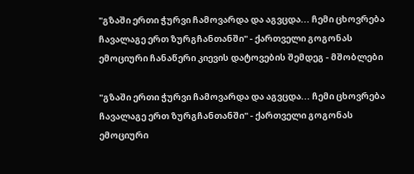"გზაში ერთი ჭურვი ჩამოვარდა და აგვცდა... ჩემი ცხოვრება ჩავალაგე ერთ ზურგჩანთანში" - ქართველი გოგონას ემოციური ჩანაწერი კიევის დატოვების შემდეგ - მშობლები

"გზაში ერთი ჭურვი ჩამოვარდა და აგვცდა... ჩემი ცხოვრება ჩავალაგე ერთ ზურგჩანთანში" - ქართველი გოგონას ემოციური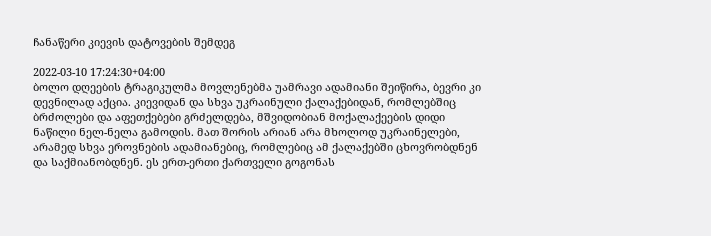ჩანაწერი კიევის დატოვების შემდეგ

2022-03-10 17:24:30+04:00
ბოლო დღეების ტრაგიკულმა მოვლენებმა უამრავი ადამიანი შეიწირა, ბევრი კი დევნილად აქცია. კიევიდან და სხვა უკრაინული ქალაქებიდან, რომლებშიც ბრძოლები და აფეთქებები გრძელდება, მშვიდობიან მოქალაქეების დიდი ნაწილი ნელ-ნელა გამოდის. მათ შორის არიან არა მხოლოდ უკრაინელები, არამედ სხვა ეროვნების ადამიანებიც, რომლებიც ამ ქალაქებში ცხოვრობდნენ და საქმიანობდნენ. ეს ერთ-ერთი ქართველი გოგონას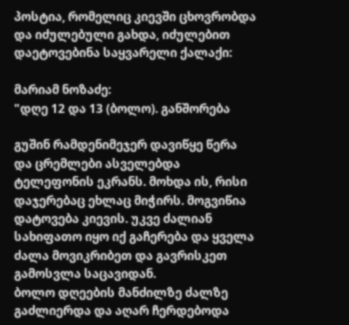პოსტია, რომელიც კიევში ცხოვრობდა და იძულებული გახდა, იძულებით დაეტოვებინა საყვარელი ქალაქი:

მარიამ ნოზაძე:
"დღე 12 და 13 (ბოლო). განშორება

გუშინ რამდენიმეჯერ დავიწყე წერა და ცრემლები ასველებდა ტელეფონის ეკრანს. მოხდა ის, რისი დაჯერებაც ეხლაც მიჭირს. მოგვიწია დატოვება კიევის. უკვე ძალიან სახიფათო იყო იქ გაჩერება და ყველა ძალა მოვიკრიბეთ და გავრისკეთ გამოსვლა საცავიდან.
ბოლო დღეების მანძილზე ძალზე გაძლიერდა და აღარ ჩერდებოდა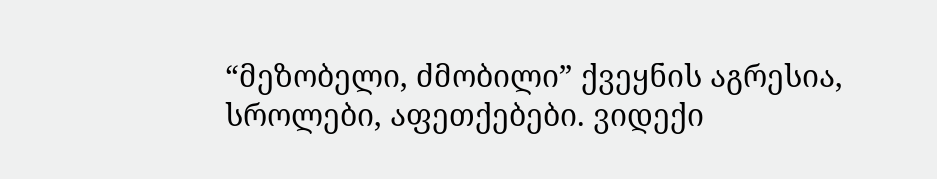“მეზობელი, ძმობილი” ქვეყნის აგრესია, სროლები, აფეთქებები. ვიდექი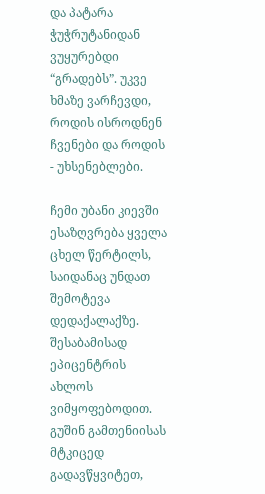და პატარა ჭუჭრუტანიდან ვუყურებდი “გრადებს”. უკვე ხმაზე ვარჩევდი, როდის ისროდნენ ჩვენები და როდის - უხსენებლები.

ჩემი უბანი კიევში ესაზღვრება ყველა ცხელ წერტილს, საიდანაც უნდათ შემოტევა დედაქალაქზე. შესაბამისად ეპიცენტრის ახლოს ვიმყოფებოდით. გუშინ გამთენიისას მტკიცედ გადავწყვიტეთ,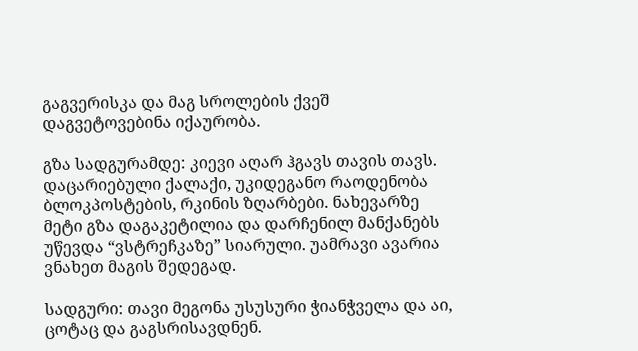გაგვერისკა და მაგ სროლების ქვეშ დაგვეტოვებინა იქაურობა.

გზა სადგურამდე: კიევი აღარ ჰგავს თავის თავს. დაცარიებული ქალაქი, უკიდეგანო რაოდენობა ბლოკპოსტების, რკინის ზღარბები. ნახევარზე მეტი გზა დაგაკეტილია და დარჩენილ მანქანებს უწევდა “ვსტრეჩკაზე” სიარული. უამრავი ავარია ვნახეთ მაგის შედეგად.

სადგური: თავი მეგონა უსუსური ჭიანჭველა და აი, ცოტაც და გაგსრისავდნენ.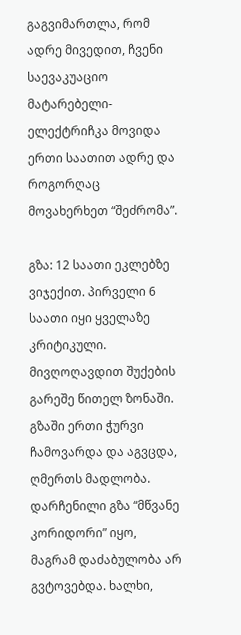გაგვიმართლა, რომ ადრე მივედით, ჩვენი საევაკუაციო მატარებელი-ელექტრიჩკა მოვიდა ერთი საათით ადრე და როგორღაც მოვახერხეთ “შეძრომა”.

გზა: 12 საათი ეკლებზე ვიჯექით. პირველი 6 საათი იყი ყველაზე კრიტიკული. მივღოღავდით შუქების გარეშე წითელ ზონაში. გზაში ერთი ჭურვი ჩამოვარდა და აგვცდა, ღმერთს მადლობა. დარჩენილი გზა “მწვანე კორიდორი” იყო, მაგრამ დაძაბულობა არ გვტოვებდა. ხალხი,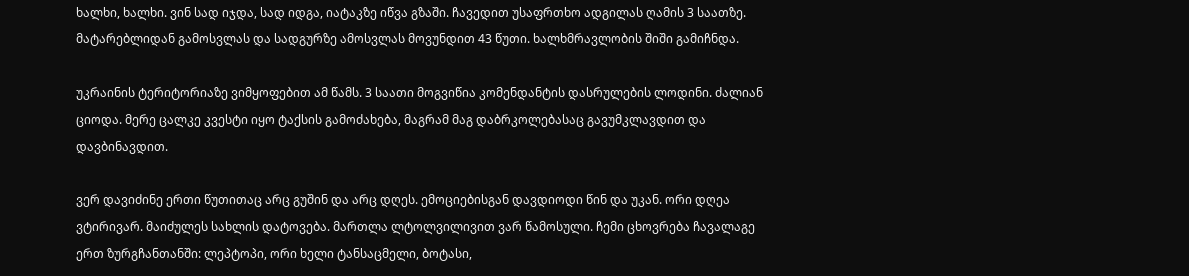ხალხი, ხალხი. ვინ სად იჯდა, სად იდგა, იატაკზე იწვა გზაში. ჩავედით უსაფრთხო ადგილას ღამის 3 საათზე. მატარებლიდან გამოსვლას და სადგურზე ამოსვლას მოვუნდით 43 წუთი. ხალხმრავლობის შიში გამიჩნდა.

უკრაინის ტერიტორიაზე ვიმყოფებით ამ წამს. 3 საათი მოგვიწია კომენდანტის დასრულების ლოდინი. ძალიან ციოდა. მერე ცალკე კვესტი იყო ტაქსის გამოძახება, მაგრამ მაგ დაბრკოლებასაც გავუმკლავდით და დავბინავდით.

ვერ დავიძინე ერთი წუთითაც არც გუშინ და არც დღეს. ემოციებისგან დავდიოდი წინ და უკან. ორი დღეა ვტირივარ. მაიძულეს სახლის დატოვება. მართლა ლტოლვილივით ვარ წამოსული. ჩემი ცხოვრება ჩავალაგე ერთ ზურგჩანთანში: ლეპტოპი, ორი ხელი ტანსაცმელი, ბოტასი,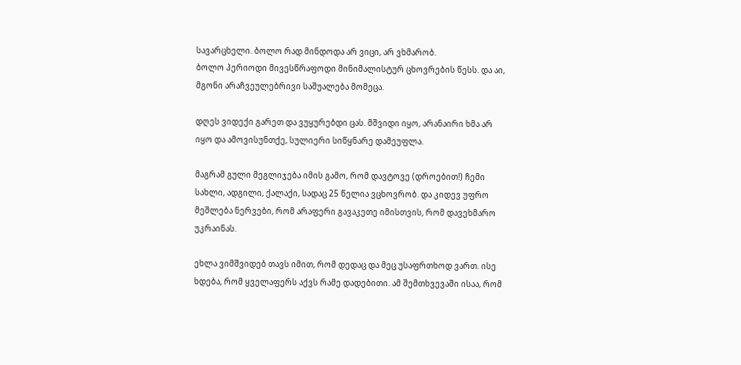სავარცხელი. ბოლო რად მინდოდა არ ვიცი, არ ვხმარობ.
ბოლო პერიოდი მივესწრაფოდი მინიმალისტურ ცხოვრების წესს. და აი, მგონი არაჩვეულებრივი საშუალება მომეცა.

დღეს ვიდექი გარეთ და ვუყურებდი ცას. მშვიდი იყო, არანაირი ხმა არ იყო და ამოვისუნთქე, სულიერი სიწყნარე დამეუფლა.

მაგრამ გული მეგლიჯება იმის გამო, რომ დავტოვე (დროებით!) ჩემი სახლი, ადგილი, ქალაქი, სადაც 25 წელია ვცხოვრობ. და კიდევ უფრო მეშლება ნერვები, რომ არაფერი გავაკეთე იმისთვის, რომ დავეხმარო უკრაინას.

ეხლა ვიმშვიდებ თავს იმით, რომ დედაც და მეც უსაფრთხოდ ვართ. ისე ხდება, რომ ყველაფერს აქვს რამე დადებითი. ამ შემთხვევაში ისაა, რომ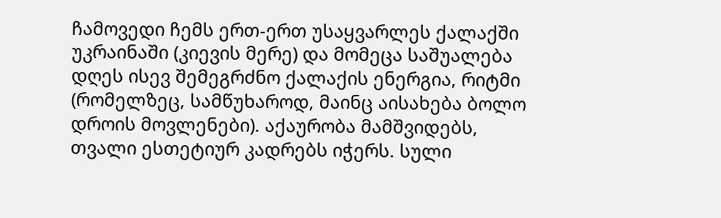ჩამოვედი ჩემს ერთ-ერთ უსაყვარლეს ქალაქში უკრაინაში (კიევის მერე) და მომეცა საშუალება დღეს ისევ შემეგრძნო ქალაქის ენერგია, რიტმი (რომელზეც, სამწუხაროდ, მაინც აისახება ბოლო დროის მოვლენები). აქაურობა მამშვიდებს, თვალი ესთეტიურ კადრებს იჭერს. სული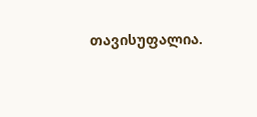თავისუფალია.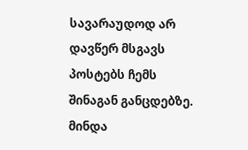სავარაუდოდ არ დავწერ მსგავს პოსტებს ჩემს შინაგან განცდებზე. მინდა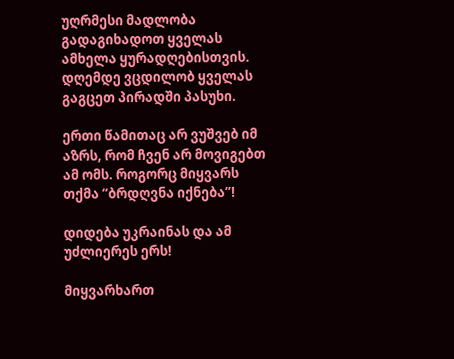უღრმესი მადლობა გადაგიხადოთ ყველას ამხელა ყურადღებისთვის. დღემდე ვცდილობ ყველას გაგცეთ პირადში პასუხი.

ერთი წამითაც არ ვუშვებ იმ აზრს, რომ ჩვენ არ მოვიგებთ ამ ომს. როგორც მიყვარს თქმა “ბრდღვნა იქნება”!

დიდება უკრაინას და ამ უძლიერეს ერს!

მიყვარხართ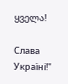ყველა!

Слава Україні!"